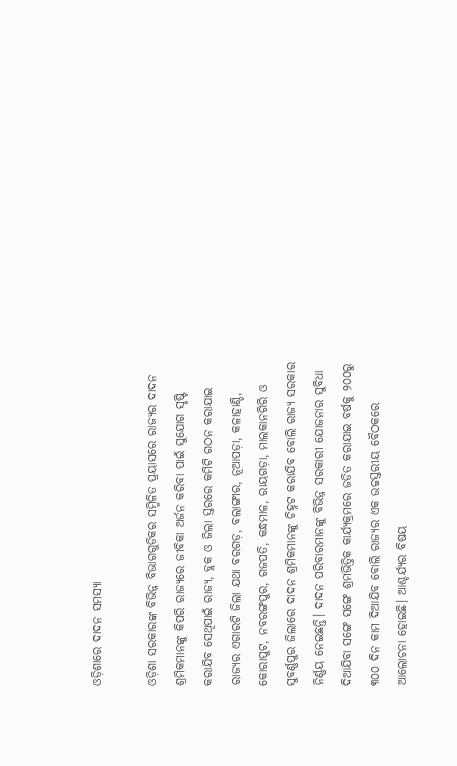ଓଡ଼ିଶାରେ ଦାଦନ ସମସ୍ୟା

ଓଡ଼ିଶା ସରକାରଙ୍କ ବିଭିନ୍ନ ବିଭାଗଗୁଡିକର ସମ୍ମିଳିତ ପ୍ରୟାସରେ ରାଜ୍ୟର ଦାଦନ ଶ୍ରମିକମାନଙ୍କୁ କିପରି ରାଜ୍ୟରେ ଜୀବିକା ଅର୍ଜନ କରିବା ପାଇଁ ସୁଯୋଗ ସୃଷ୍ଟି କରାଯିବ ସେଥିପାଇଁ ରାଜ୍ୟ, ବ୍ଲକ ଓ ଜିଲା ସ୍ତରରେ କମିଟି ଗଠନ କରାଯାଇ ରାଜ୍ୟର ଏଗାରଟି ଜିଲା ଯଥା ବରଗଡ଼, ବଲାଙ୍ଗୀର, ନୂଆପଡ଼ା, କଳାହାଣ୍ଡି, କୋରାପୁଟ, ନବରଙ୍ଗପୁର, ଗଜପତି, କନ୍ଧମାଳ, ରାୟଗଡ଼ା, ମାଲକାନଗିରି ଓ ସୁବର୍ଣ୍ଣପୁର ଜିଲାରେ ଦାଦନ ଶ୍ରମିକମାନଙ୍କୁ ଚିହ୍ନଟ କରାଯିବ ବୋଲି ରାଜ୍ୟ ସରକାର ନିର୍ଣ୍ଣୟ ନେଇଛନ୍ତି। ଦାଦନ ପରିବାରମାନଙ୍କୁ ବିଭିନ୍ନ ସରକାରୀ ଯୋଜନାର ସୁବିଧା ଦିଆଯିବା ସଙ୍ଗେ ସଙ୍ଗେ ଶ୍ରମଭିତ୍ତିକ କାର୍ଯ୍ୟକ୍ରମରେ ଜଡିତ କରାଯାଇ ବର୍ଷକୁ ୨୦୦ରୁ ୩୦୦ ଦିନ କାମ ଦିଆଯିବ ବୋଲି ରାଜ୍ୟର ଏକ ଉଚ୍ଚସ୍ତରୀୟ ବୈଠକରେ ଆଲୋଚନା ହୋଇଛି। ଆଶ୍ଚର୍ଯ୍ୟର ବିଷୟ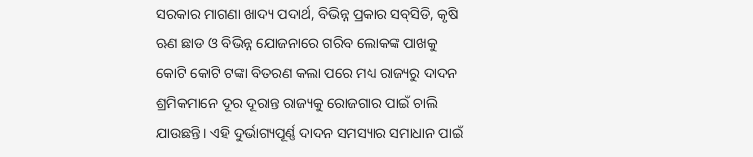ସରକାର ମାଗଣା ଖାଦ୍ୟ ପଦାର୍ଥ, ବିଭିନ୍ନ ପ୍ରକାର ସବ୍‌ସିଡି, କୃଷି ଋଣ ଛାଡ ଓ ବିଭିନ୍ନ ଯୋଜନାରେ ଗରିବ ଲୋକଙ୍କ ପାଖକୁ କୋଟି କୋଟି ଟଙ୍କା ବିତରଣ କଲା ପରେ ମଧ୍ୟ ରାଜ୍ୟରୁ ଦାଦନ ଶ୍ରମିକମାନେ ଦୂର ଦୂରାନ୍ତ ରାଜ୍ୟକୁ ରୋଜଗାର ପାଇଁ ଚାଲି ଯାଉଛନ୍ତି। ଏହି ଦୁର୍ଭାଗ୍ୟପୂର୍ଣ୍ଣ ଦାଦନ ସମସ୍ୟାର ସମାଧାନ ପାଇଁ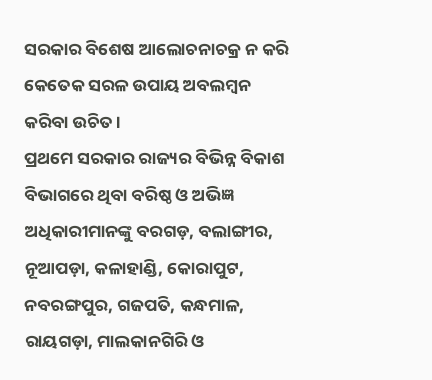ସରକାର ବିଶେଷ ଆଲୋଚନାଚକ୍ର ନ କରି କେତେକ ସରଳ ଉପାୟ ଅବଲମ୍ବନ କରିବା ଉଚିତ।
ପ୍ରଥମେ ସରକାର ରାଜ୍ୟର ବିଭିନ୍ନ ବିକାଶ ବିଭାଗରେ ଥିବା ବରିଷ୍ଠ ଓ ଅଭିଜ୍ଞ ଅଧିକାରୀମାନଙ୍କୁ ବରଗଡ଼, ବଲାଙ୍ଗୀର, ନୂଆପଡ଼ା, କଳାହାଣ୍ଡି, କୋରାପୁଟ, ନବରଙ୍ଗପୁର, ଗଜପତି, କନ୍ଧମାଳ, ରାୟଗଡ଼ା, ମାଲକାନଗିରି ଓ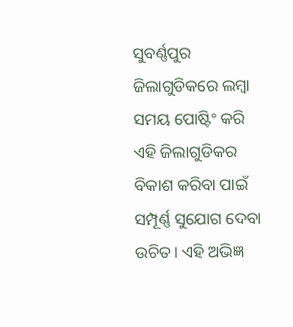ସୁବର୍ଣ୍ଣପୁର ଜିଲାଗୁଡିକରେ ଲମ୍ବା ସମୟ ପୋଷ୍ଟିଂ କରି ଏହି ଜିଲାଗୁଡିକର ବିକାଶ କରିବା ପାଇଁ ସମ୍ପୂର୍ଣ୍ଣ ସୁଯୋଗ ଦେବା ଉଚିତ। ଏହି ଅଭିଜ୍ଞ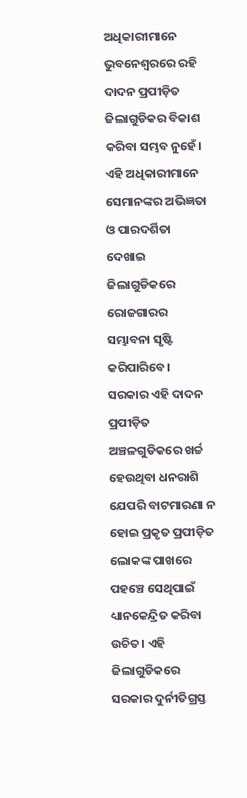ଅଧିକାରୀମାନେ ଭୁବନେଶ୍ୱରରେ ରହି ଦାଦନ ପ୍ରପୀଡ଼ିତ ଜିଲାଗୁଡିକର ବିକାଶ କରିବା ସମ୍ଭବ ନୁହେଁ। ଏହି ଅଧିକାରୀମାନେ ସେମାନଙ୍କର ଅଭିଜ୍ଞତା ଓ ପାରଦର୍ଶିତା ଦେଖାଇ ଜିଲାଗୁଡିକରେ ରୋଜଗାରର ସମ୍ଭାବନା ସୃଷ୍ଟି କରିପାରିବେ।
ସରକାର ଏହି ଦାଦନ ପ୍ରପୀଡ଼ିତ ଅଞ୍ଚଳଗୁଡିକରେ ଖର୍ଚ୍ଚ ହେଉଥିବା ଧନରାଶି ଯେପରି ବାଟମାରଣା ନ ହୋଇ ପ୍ରକୃତ ପ୍ରପୀଡ଼ିତ ଲୋକଙ୍କ ପାଖରେ ପହଞ୍ଚେ ସେଥିପାଇଁ ଧ୍ୟାନକେନ୍ଦ୍ରିତ କରିବା ଉଚିତ। ଏହି ଜିଲାଗୁଡିକରେ ସରକାର ଦୁର୍ନୀତିଗ୍ରସ୍ତ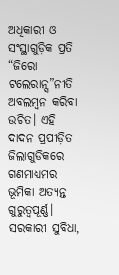ଅଧିକାରୀ ଓ ସଂସ୍ଥାଗୁଡ଼ିକ ପ୍ରତି “ଜିରୋ ଟଲେରାନ୍ସ”ନୀତି ଅବଲମ୍ବନ କରିବା ଉଚିତ। ଏହି ଦାଦନ ପ୍ରପୀଡ଼ିତ ଜିଲାଗୁଡିକରେ ଗଣମାଧ୍ୟମର ଭୂମିକା ଅତ୍ୟନ୍ତ ଗୁରୁତ୍ୱପୂର୍ଣ୍ଣ। ସରକାରୀ ସୁବିଧା,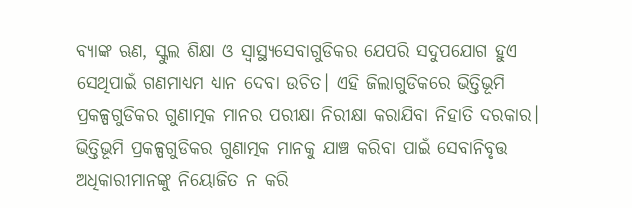ବ୍ୟାଙ୍କ ଋଣ, ସ୍କୁଲ ଶିକ୍ଷା ଓ ସ୍ବାସ୍ଥ୍ୟସେବାଗୁଡିକର ଯେପରି ସଦୁପଯୋଗ ହୁଏ ସେଥିପାଇଁ ଗଣମାଧ୍ୟମ ଧ୍ୟାନ ଦେବା ଉଚିତ। ଏହି ଜିଲାଗୁଡିକରେ ଭିତ୍ତିଭୂମି ପ୍ରକଳ୍ପଗୁଡିକର ଗୁଣାତ୍ମକ ମାନର ପରୀକ୍ଷା ନିରୀକ୍ଷା କରାଯିବା ନିହାତି ଦରକାର। ଭିତ୍ତିଭୂମି ପ୍ରକଳ୍ପଗୁଡିକର ଗୁଣାତ୍ମକ ମାନକୁ ଯାଞ୍ଚ କରିବା ପାଇଁ ସେବାନିବୃତ୍ତ ଅଧିକାରୀମାନଙ୍କୁ ନିୟୋଜିତ ନ କରି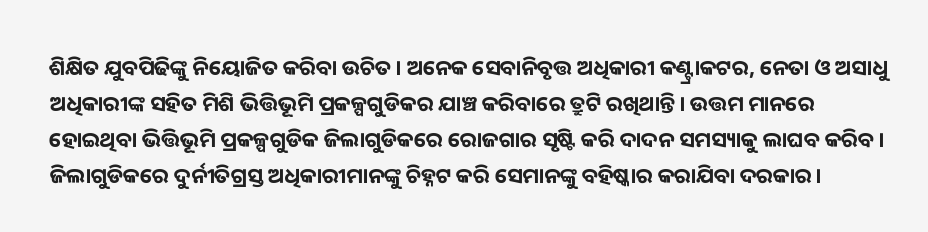ଶିକ୍ଷିତ ଯୁବପିଢିଙ୍କୁ ନିୟୋଜିତ କରିବା ଉଚିତ। ଅନେକ ସେବାନିବୃତ୍ତ ଅଧିକାରୀ କଣ୍ଟ୍ରାକଟର, ନେତା ଓ ଅସାଧୁ ଅଧିକାରୀଙ୍କ ସହିତ ମିଶି ଭିତ୍ତିଭୂମି ପ୍ରକଳ୍ପଗୁଡିକର ଯାଞ୍ଚ କରିବାରେ ତ୍ରୁଟି ରଖିଥାନ୍ତି। ଉତ୍ତମ ମାନରେ ହୋଇଥିବା ଭିତ୍ତିଭୂମି ପ୍ରକଳ୍ପଗୁଡିକ ଜିଲାଗୁଡିକରେ ରୋଜଗାର ସୃଷ୍ଟି କରି ଦାଦନ ସମସ୍ୟାକୁ ଲାଘବ କରିବ। ଜିଲାଗୁଡିକରେ ଦୁର୍ନୀତିଗ୍ରସ୍ତ ଅଧିକାରୀମାନଙ୍କୁ ଚିହ୍ନଟ କରି ସେମାନଙ୍କୁ ବହିଷ୍କାର କରାଯିବା ଦରକାର।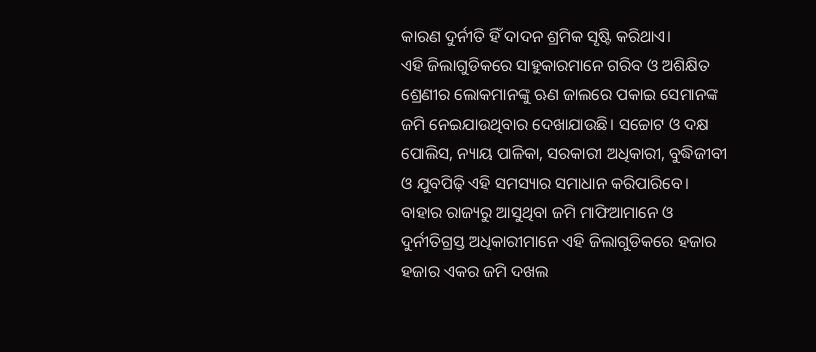କାରଣ ଦୁର୍ନୀତି ହିଁ ଦାଦନ ଶ୍ରମିକ ସୃଷ୍ଟି କରିଥାଏ।
ଏହି ଜିଲାଗୁଡିକରେ ସାହୁକାରମାନେ ଗରିବ ଓ ଅଶିକ୍ଷିତ ଶ୍ରେଣୀର ଲୋକମାନଙ୍କୁ ଋଣ ଜାଲରେ ପକାଇ ସେମାନଙ୍କ ଜମି ନେଇଯାଉଥିବାର ଦେଖାଯାଉଛି। ସଚ୍ଚୋଟ ଓ ଦକ୍ଷ ପୋଲିସ, ନ୍ୟାୟ ପାଳିକା, ସରକାରୀ ଅଧିକାରୀ, ବୁଦ୍ଧିଜୀବୀ ଓ ଯୁବପିଢ଼ି ଏହି ସମସ୍ୟାର ସମାଧାନ କରିପାରିବେ। ବାହାର ରାଜ୍ୟରୁ ଆସୁଥିବା ଜମି ମାଫିଆମାନେ ଓ ଦୁର୍ନୀତିଗ୍ରସ୍ତ ଅଧିକାରୀମାନେ ଏହି ଜିଲାଗୁଡିକରେ ହଜାର ହଜାର ଏକର ଜମି ଦଖଲ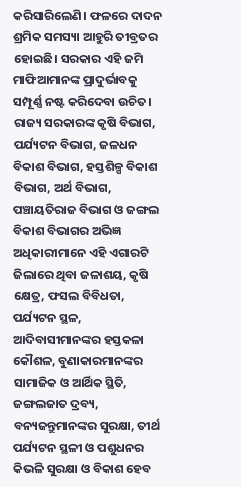କରିସାରିଲେଣି। ଫଳରେ ଦାଦନ ଶ୍ରମିକ ସମସ୍ୟା ଆହୁରି ତୀବ୍ରତର ହୋଇଛି। ସରକାର ଏହି ଜମି ମାଫିଆମାନଙ୍କ ପ୍ରାଦୁର୍ଭାବକୁ ସମ୍ପୂର୍ଣ୍ଣ ନଷ୍ଟ କରିଦେବା ଉଚିତ।
ରାଜ୍ୟ ସରକାରଙ୍କ କୃଷି ବିଭାଗ, ପର୍ଯ୍ୟଟନ ବିଭାଗ, ଜଳଧନ ବିକାଶ ବିଭାଗ, ହସ୍ତଶିଳ୍ପ ବିକାଶ ବିଭାଗ, ଅର୍ଥ ବିଭାଗ, ପଞ୍ଚାୟତିରାଜ ବିଭାଗ ଓ ଜଙ୍ଗଲ ବିକାଶ ବିଭାଗର ଅଭିଜ୍ଞ ଅଧିକାରୀମାନେ ଏହି ଏଗାରଟି ଜିଲାରେ ଥିବା ଜଳାଶୟ, କୃଷି କ୍ଷେତ୍ର, ଫସଲ ବିବିଧତା, ପର୍ଯ୍ୟଟନ ସ୍ଥଳ, ଆଦିବାସୀମାନଙ୍କର ହସ୍ତକଳା କୌଶଳ, ବୁଣାକାରମାନଙ୍କର ସାମାଜିକ ଓ ଆର୍ଥିକ ସ୍ଥିତି, ଜଙ୍ଗଲଜାତ ଦ୍ରବ୍ୟ, ବନ୍ୟଜନ୍ତୁମାନଙ୍କର ସୁରକ୍ଷା, ତୀର୍ଥ ପର୍ଯ୍ୟଟନ ସ୍ଥଳୀ ଓ ପଶୁଧନର କିଭଳି ସୁରକ୍ଷା ଓ ବିକାଶ ହେବ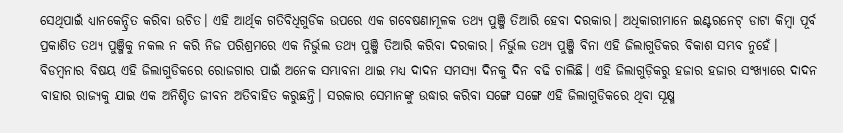ସେଥିପାଇଁ ଧ୍ୟାନକେନ୍ଦ୍ରିତ କରିବା ଉଚିତ। ଏହି ଆର୍ଥିକ ଗତିବିଧିଗୁଡିକ ଉପରେ ଏକ ଗବେଷଣାମୂଳକ ତଥ୍ୟ ପୁଞ୍ଜି ତିଆରି ହେବା ଦରକାର। ଅଧିକାରୀମାନେ ଇଣ୍ଟରନେଟ୍‌ ଡାଟା କିମ୍ବା ପୂର୍ବ ପ୍ରକାଶିତ ତଥ୍ୟ ପୁଞ୍ଜିକୁ ନକଲ ନ କରି ନିଜ ପରିଶ୍ରମରେ ଏକ ନିର୍ଭୁଲ ତଥ୍ୟ ପୁଞ୍ଜି ତିଆରି କରିବା ଦରକାର। ନିର୍ଭୁଲ ତଥ୍ୟ ପୁଞ୍ଜି ବିନା ଏହି ଜିଲାଗୁଡିକର ବିକାଶ ସମ୍ଭବ ନୁହେଁ।
ବିଡମ୍ବନାର ବିଷୟ ଏହି ଜିଲାଗୁଡିକରେ ରୋଜଗାର ପାଇଁ ଅନେକ ସମ୍ଭାବନା ଥାଇ ମଧ୍ୟ ଦାଦନ ସମସ୍ୟା ଦିନକୁ ଦିନ ବଢି ଚାଲିଛି। ଏହି ଜିଲାଗୁଡ଼ିକରୁ ହଜାର ହଜାର ସଂଖ୍ୟାରେ ଦାଦନ ବାହାର ରାଜ୍ୟକୁ ଯାଇ ଏକ ଅନିଶ୍ଚିତ ଜୀବନ ଅତିବାହିତ କରୁଛନ୍ତି। ସରକାର ସେମାନଙ୍କୁ ଉଦ୍ଧାର କରିବା ସଙ୍ଗେ ସଙ୍ଗେ ଏହି ଜିଲାଗୁଡିକରେ ଥିବା ସୂକ୍ଷ୍ମ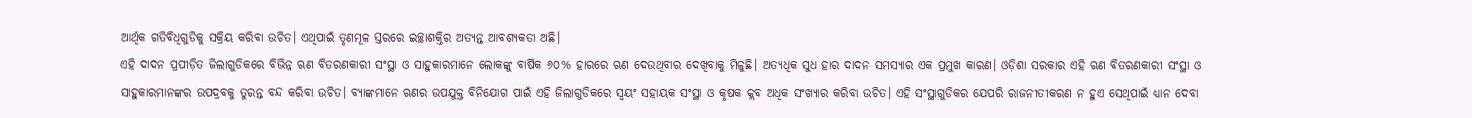ଆର୍ଥିକ ଗତିବିଧିଗୁଡିକୁ ସକ୍ରିୟ କରିବା ଉଚିତ। ଏଥିପାଇଁ ତୃଣମୂଳ ସ୍ତରରେ ଇଚ୍ଛାଶକ୍ତିର ଅତ୍ୟନ୍ତ ଆବଶ୍ୟକତା ଅଛି।
ଏହି ଦାଦନ ପ୍ରପୀଡ଼ିତ ଜିଲାଗୁଡିକରେ ବିଭିନ୍ନ ଋଣ ବିତରଣକାରୀ ସଂସ୍ଥା ଓ ସାହୁକାରମାନେ ଲୋକଙ୍କୁ ବାର୍ଷିକ ୬୦% ହାରରେ ଋଣ ଦେଉଥିବାର ଦେଖିବାକୁ ମିଳୁଛି। ଅତ୍ୟଧିକ ସୁଧ ହାର ଦାଦନ ସମସ୍ୟାର ଏକ ପ୍ରମୁଖ କାରଣ। ଓଡ଼ିଶା ସରକାର ଏହି ଋଣ ବିତରଣକାରୀ ସଂସ୍ଥା ଓ ସାହୁକାରମାନଙ୍କର ଉପଦ୍ରବକୁ ତୁରନ୍ତ ବନ୍ଦ କରିବା ଉଚିତ। ବ୍ୟାଙ୍କମାନେ ଋଣର ଉପଯୁକ୍ତ ବିନିଯୋଗ ପାଇଁ ଏହି ଜିଲାଗୁଡିକରେ ସ୍ବୟଂ ସହାୟକ ସଂସ୍ଥା ଓ କୃଷକ କ୍ଲବ ଅଧିକ ସଂଖ୍ୟାର କରିବା ଉଚିତ। ଏହି ସଂସ୍ଥାଗୁଡିକର ଯେପରି ରାଜନୀତୀକରଣ ନ ହୁଏ ସେଥିପାଇଁ ଧ୍ୟାନ ଦେବା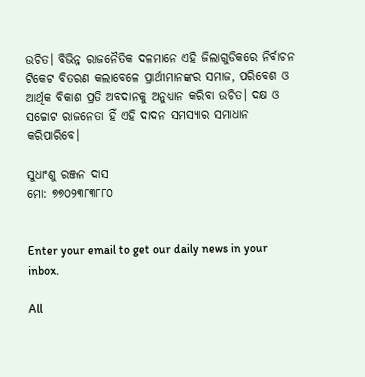ଉଚିତ। ବିଭିନ୍ନ ରାଜନୈତିକ ଦଳମାନେ ଏହି ଜିଲାଗୁଡିକରେ ନିର୍ବାଚନ ଟିକେଟ ବିତରଣ କଲାବେଳେ ପ୍ରାର୍ଥୀମାନଙ୍କର ସମାଜ, ପରିବେଶ ଓ ଆର୍ଥିକ ବିକାଶ ପ୍ରତି ଅବଦାନକୁ ଅନୁଧ୍ୟାନ କରିବା ଉଚିତ। ଦକ୍ଷ ଓ ସଚ୍ଚୋଟ ରାଜନେତା ହିଁ ଏହି ଦାଦନ ସମସ୍ୟାର ସମାଧାନ କରିପାରିବେ।

ସୁଧାଂଶୁ ରଞ୍ଜନ ଦାସ
ମୋ: ୭୭୦୨୩୮୩୮୮୦


Enter your email to get our daily news in your inbox.

All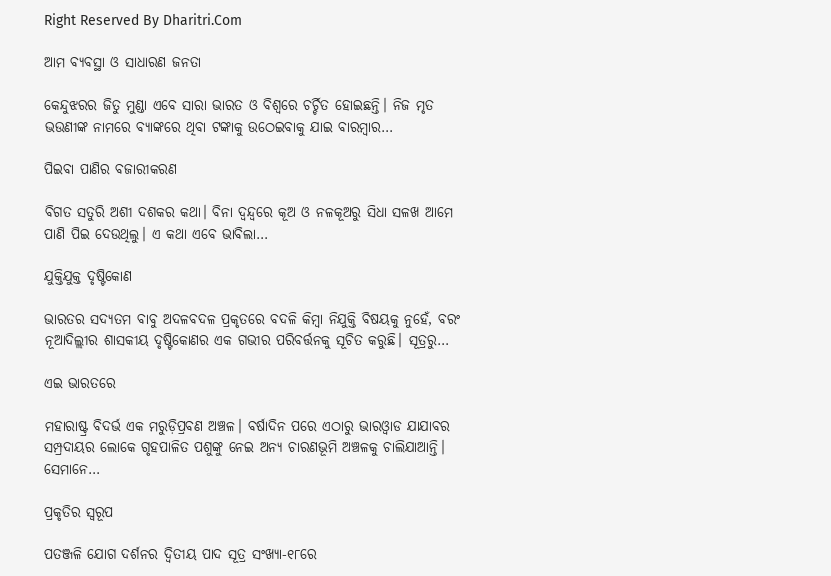Right Reserved By Dharitri.Com

ଆମ ବ୍ୟବସ୍ଥା ଓ ସାଧାରଣ ଜନତା

କେନ୍ଦୁଝରର ଜିତୁ ମୁଣ୍ଡା ଏବେ ସାରା ଭାରତ ଓ ବିଶ୍ୱରେ ଚର୍ଚ୍ଚିତ ହୋଇଛନ୍ତି। ନିଜ ମୃତ ଭଉଣୀଙ୍କ ନାମରେ ବ୍ୟାଙ୍କରେ ଥିବା ଟଙ୍କାକୁ ଉଠେଇବାକୁ ଯାଇ ବାରମ୍ବାର…

ପିଇବା ପାଣିର ବଜାରୀକରଣ

ବିଗତ ସତୁରି ଅଶୀ ଦଶକର କଥା। ବିନା ଦ୍ୱନ୍ଦ୍ୱରେ କୂଅ ଓ ନଳକୂଅରୁ ସିଧା ସଳଖ ଆମେ ପାଣି ପିଇ ଦେଉଥିଲୁ। ଏ କଥା ଏବେ ଭାବିଲା…

ଯୁକ୍ତିଯୁକ୍ତ ଦୃଷ୍ଟିକୋଣ

ଭାରତର ସଦ୍ୟତମ ବାବୁ ଅଦଳବଦଳ ପ୍ରକୃତରେ ବଦଳି କିମ୍ବା ନିଯୁକ୍ତି ବିଷୟକୁ ନୁହେଁ, ବରଂ ନୂଆଦିଲ୍ଲୀର ଶାସକୀୟ ଦୃଷ୍ଟିକୋଣର ଏକ ଗଭୀର ପରିବର୍ତ୍ତନକୁ ସୂଚିତ କରୁଛି। ସୂତ୍ରରୁ…

ଏଇ ଭାରତରେ

ମହାରାଷ୍ଟ୍ର ବିଦର୍ଭ ଏକ ମରୁଡ଼ିପ୍ରବଣ ଅଞ୍ଚଳ। ବର୍ଷାଦିନ ପରେ ଏଠାରୁ ଭାରଓ୍ବାଡ ଯାଯାବର ସମ୍ପ୍ରଦାୟର ଲୋକେ ଗୃହପାଳିତ ପଶୁଙ୍କୁ ନେଇ ଅନ୍ୟ ଚାରଣଭୂମି ଅଞ୍ଚଳକୁ ଚାଲିଯାଆନ୍ତି। ସେମାନେ…

ପ୍ରକୃତିର ସ୍ବରୂପ

ପତଞ୍ଜଳି ଯୋଗ ଦର୍ଶନର ଦ୍ୱିତୀୟ ପାଦ ସୂତ୍ର ସଂଖ୍ୟା-୧୮ରେ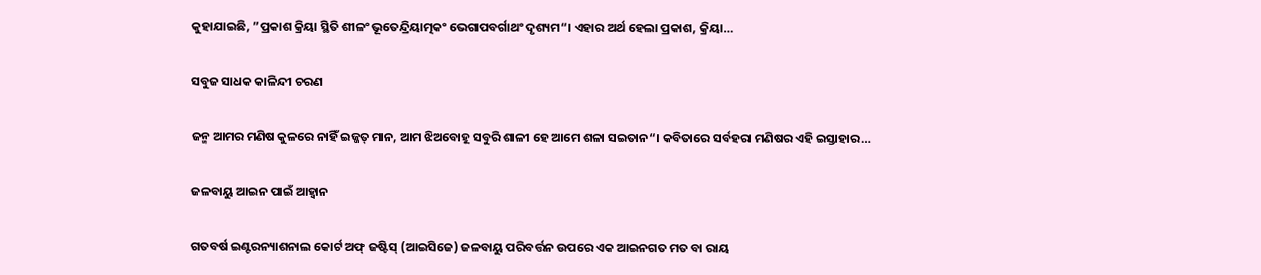କୁହାଯାଇଛି, ”ପ୍ରକାଶ କ୍ରିୟା ସ୍ଥିତି ଶୀଳଂ ଭୂତେନ୍ଦ୍ରିୟାତ୍ମକଂ ଭେଗାପବର୍ଗାଥଂ ଦୃଶ୍ୟମ“। ଏହାର ଅର୍ଥ ହେଲା ପ୍ରକାଶ, କ୍ରିୟା…

ସବୁଜ ସାଧକ କାଳିନ୍ଦୀ ଚରଣ

ଜନ୍ମ ଆମର ମଣିଷ କୁଳରେ ନାହିଁ ଇଜ୍ଜତ୍‌ ମାନ, ଆମ ଝିଅବୋହୂ ସବୁରି ଶାଳୀ ହେ ଆମେ ଶଳା ସଇତାନ“। କବିତାରେ ସର୍ବହରା ମଣିଷର ଏହି ଇସ୍ତାହାର…

ଜଳବାୟୁ ଆଇନ ପାଇଁ ଆହ୍ବାନ

ଗତବର୍ଷ ଇଣ୍ଟରନ୍ୟାଶନାଲ କୋର୍ଟ ଅଫ୍‌ ଜଷ୍ଟିସ୍‌ (ଆଇସିଜେ) ଜଳବାୟୁ ପରିବର୍ତ୍ତନ ଉପରେ ଏକ ଆଇନଗତ ମତ ବା ରାୟ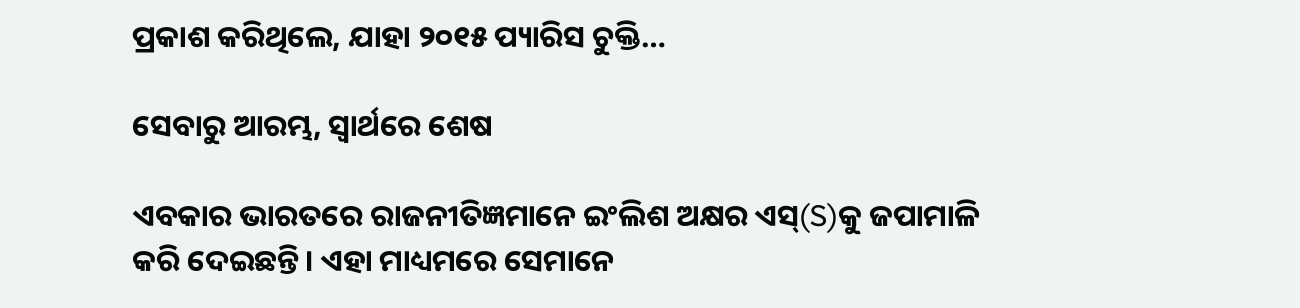ପ୍ରକାଶ କରିଥିଲେ, ଯାହା ୨୦୧୫ ପ୍ୟାରିସ ଚୁକ୍ତି…

ସେବାରୁ ଆରମ୍ଭ, ସ୍ୱାର୍ଥରେ ଶେଷ

ଏବକାର ଭାରତରେ ରାଜନୀତିଜ୍ଞମାନେ ଇଂଲିଶ ଅକ୍ଷର ଏସ୍‌(S)କୁ ଜପାମାଳି କରି ଦେଇଛନ୍ତି। ଏହା ମାଧ୍ୟମରେ ସେମାନେ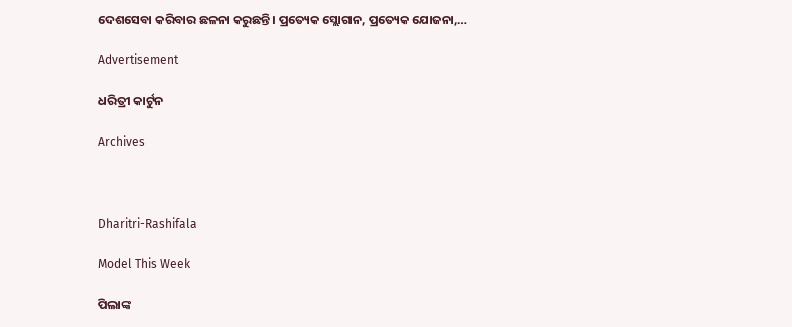ଦେଶସେବା କରିବାର ଛଳନା କରୁଛନ୍ତି। ପ୍ରତ୍ୟେକ ସ୍ଲୋଗାନ, ପ୍ରତ୍ୟେକ ଯୋଜନା,…

Advertisement

ଧରିତ୍ରୀ କାର୍ଟୁନ

Archives



Dharitri-Rashifala

Model This Week

ପିଲାଙ୍କ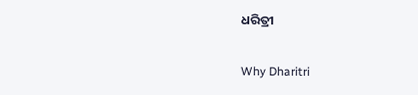ଧରିତ୍ରୀ

Why Dharitri